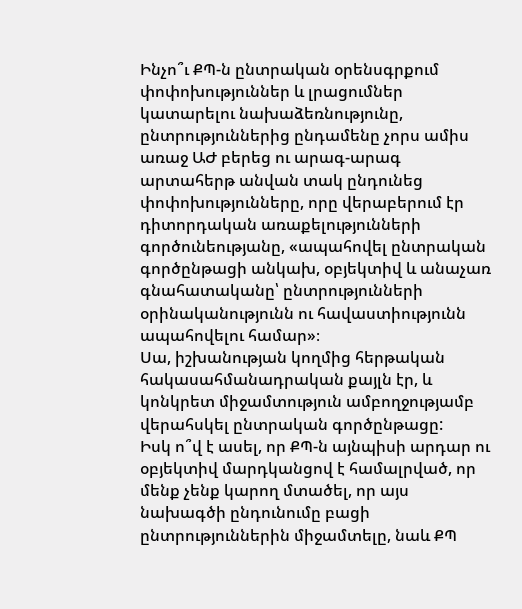Ինչո՞ւ ՔՊ-ն ընտրական օրենսգրքում փոփոխություններ և լրացումներ կատարելու նախաձեռնությունը, ընտրություններից ընդամենը չորս ամիս առաջ ԱԺ բերեց ու արագ-արագ արտահերթ անվան տակ ընդունեց փոփոխությունները, որը վերաբերում էր դիտորդական առաքելությունների գործունեությանը, «ապահովել ընտրական գործընթացի անկախ, օբյեկտիվ և անաչառ գնահատականը՝ ընտրությունների օրինականությունն ու հավաստիությունն ապահովելու համար»։
Սա, իշխանության կողմից հերթական հակասահմանադրական քայլն էր, և կոնկրետ միջամտություն ամբողջությամբ վերահսկել ընտրական գործընթացը:
Իսկ ո՞վ է ասել, որ ՔՊ-ն այնպիսի արդար ու օբյեկտիվ մարդկանցով է համալրված, որ մենք չենք կարող մտածել, որ այս նախագծի ընդունումը բացի ընտրություններին միջամտելը, նաև ՔՊ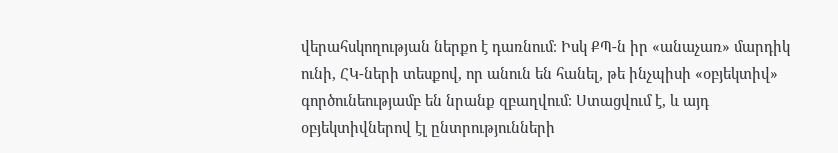վերահսկողության ներքո է դառնում։ Իսկ ՔՊ-ն իր «անաչառ» մարդիկ ունի, ՀԿ-ների տեսքով, որ անուն են հանել, թե ինչպիսի «օբյեկտիվ» գործունեությամբ են նրանք զբաղվում։ Ստացվում է, և այդ օբյեկտիվներով էլ ընտրությունների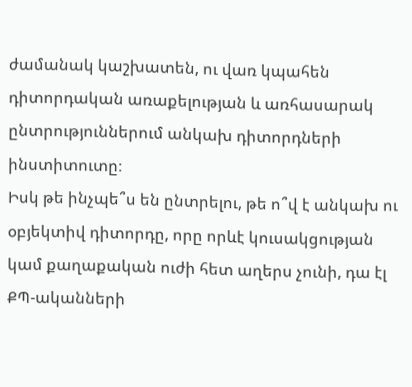ժամանակ կաշխատեն, ու վառ կպահեն դիտորդական առաքելության և առհասարակ ընտրություններում անկախ դիտորդների ինստիտուտը։
Իսկ թե ինչպե՞ս են ընտրելու, թե ո՞վ է անկախ ու օբյեկտիվ դիտորդը, որը որևէ կուսակցության կամ քաղաքական ուժի հետ աղերս չունի, դա էլ ՔՊ-ականների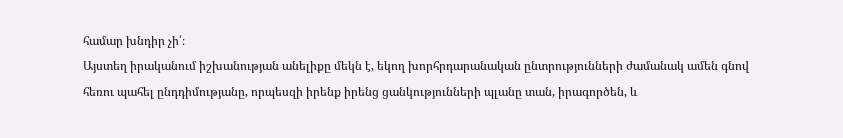համար խնդիր չի՛։
Այստեղ իրականում իշխանության անելիքը մեկն է, եկող խորհրդարանական ընտրությունների ժամանակ ամեն գնով հեռու պահել ընդդիմությանը, որպեսզի իրենք իրենց ցանկությունների պլանը տան, իրագործեն, և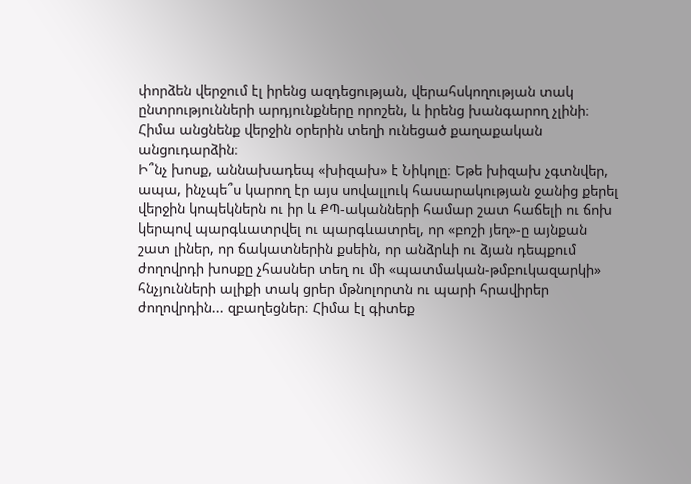փորձեն վերջում էլ իրենց ազդեցության, վերահսկողության տակ ընտրությունների արդյունքները որոշեն, և իրենց խանգարող չլինի։
Հիմա անցնենք վերջին օրերին տեղի ունեցած քաղաքական անցուդարձին։
Ի՞նչ խոսք, աննախադեպ «խիզախ» է Նիկոլը։ Եթե խիզախ չգտնվեր, ապա, ինչպե՞ս կարող էր այս սովալլուկ հասարակության ջանից քերել վերջին կոպեկներն ու իր և ՔՊ-ականների համար շատ հաճելի ու ճոխ կերպով պարգևատրվել ու պարգևատրել, որ «բոշի յեղ»-ը այնքան շատ լիներ, որ ճակատներին քսեին, որ անձրևի ու ձյան դեպքում ժողովրդի խոսքը չհասներ տեղ ու մի «պատմական-թմբուկազարկի» հնչյունների ալիքի տակ ցրեր մթնոլորտն ու պարի հրավիրեր ժողովրդին... զբաղեցներ։ Հիմա էլ գիտեք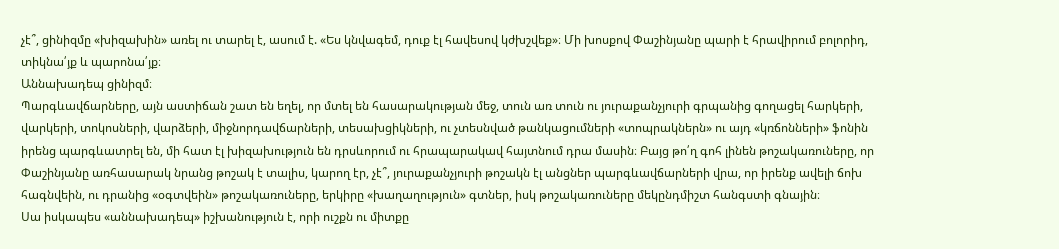չէ՞, ցինիզմը «խիզախին» առել ու տարել է, ասում է. «Ես կնվագեմ, դուք էլ հավեսով կժխշվեք»։ Մի խոսքով Փաշինյանը պարի է հրավիրում բոլորիդ, տիկնա՛յք և պարոնա՛յք։
Աննախադեպ ցինիզմ։
Պարգևավճարները, այն աստիճան շատ են եղել, որ մտել են հասարակության մեջ, տուն առ տուն ու յուրաքանչյուրի գրպանից գողացել հարկերի, վարկերի, տոկոսների, վարձերի, միջնորդավճարների, տեսախցիկների, ու չտեսնված թանկացումների «տոպրակներն» ու այդ «կռճոնների» ֆոնին իրենց պարգևատրել են, մի հատ էլ խիզախություն են դրսևորում ու հրապարակավ հայտնում դրա մասին։ Բայց թո՛ղ գոհ լինեն թոշակառուները, որ Փաշինյանը առհասարակ նրանց թոշակ է տալիս, կարող էր, չէ՞, յուրաքանչյուրի թոշակն էլ անցներ պարգևավճարների վրա, որ իրենք ավելի ճոխ հագնվեին, ու դրանից «օգտվեին» թոշակառուները, երկիրը «խաղաղություն» գտներ, իսկ թոշակառուները մեկընդմիշտ հանգստի գնային։
Սա իսկապես «աննախադեպ» իշխանություն է, որի ուշքն ու միտքը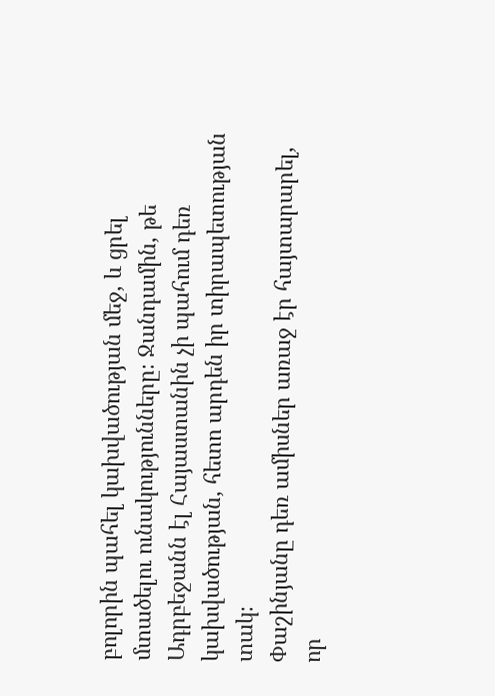բոլորին պահել կախվածության մեջ, և ցրել մտածելու ունակությունները։ Ջանդամին, թե Ադրբեջանն էլ Հայաստանին չի պահում դեռ կախվածության, հետո արդեն իր տիրապետության տակ։
Փաշինյանը դեռ ամիսներ առաջ էր հայտարարել, որ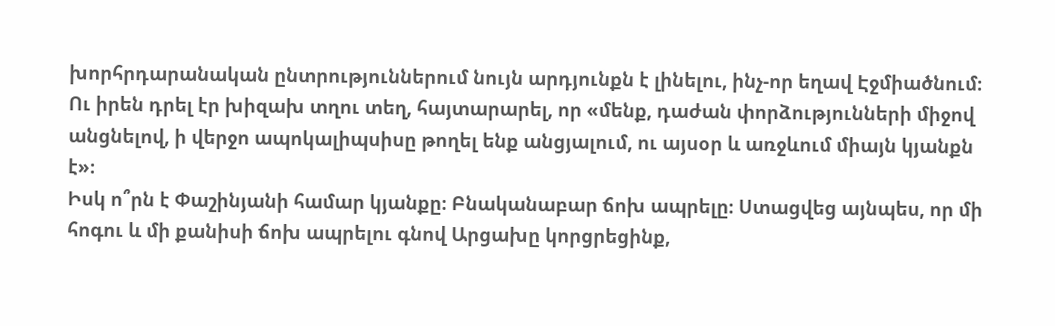խորհրդարանական ընտրություններում նույն արդյունքն է լինելու, ինչ-որ եղավ Էջմիածնում։ Ու իրեն դրել էր խիզախ տղու տեղ, հայտարարել, որ «մենք, դաժան փորձությունների միջով անցնելով, ի վերջո ապոկալիպսիսը թողել ենք անցյալում, ու այսօր և առջևում միայն կյանքն է»։
Իսկ ո՞րն է Փաշինյանի համար կյանքը։ Բնականաբար ճոխ ապրելը։ Ստացվեց այնպես, որ մի հոգու և մի քանիսի ճոխ ապրելու գնով Արցախը կորցրեցինք,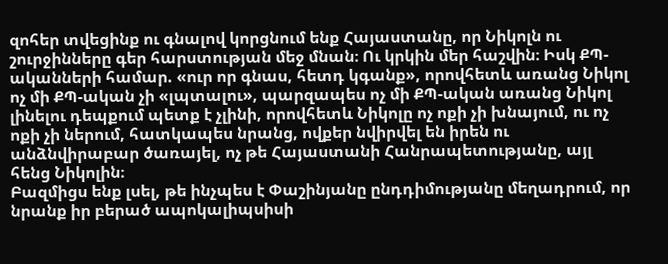զոհեր տվեցինք ու գնալով կորցնում ենք Հայաստանը, որ Նիկոլն ու շուրջինները գեր հարստության մեջ մնան։ Ու կրկին մեր հաշվին։ Իսկ ՔՊ-ականների համար. «ուր որ գնաս, հետդ կգանք», որովհետև առանց Նիկոլ ոչ մի ՔՊ-ական չի «լպտալու», պարզապես ոչ մի ՔՊ-ական առանց Նիկոլ լինելու դեպքում պետք է չլինի, որովհետև Նիկոլը ոչ ոքի չի խնայում, ու ոչ ոքի չի ներում, հատկապես նրանց, ովքեր նվիրվել են իրեն ու անձնվիրաբար ծառայել, ոչ թե Հայաստանի Հանրապետությանը, այլ հենց Նիկոլին։
Բազմիցս ենք լսել, թե ինչպես է Փաշինյանը ընդդիմությանը մեղադրում, որ նրանք իր բերած ապոկալիպսիսի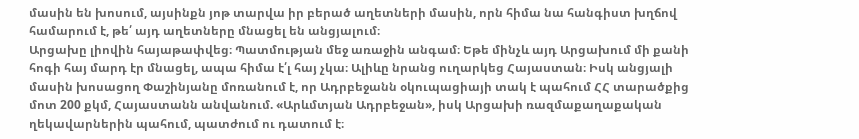մասին են խոսում, այսինքն յոթ տարվա իր բերած աղետների մասին, որն հիմա նա հանգիստ խղճով համարում է, թե՛ այդ աղետները մնացել են անցյալում։
Արցախը լիովին հայաթափվեց։ Պատմության մեջ առաջին անգամ։ Եթե մինչև այդ Արցախում մի քանի հոգի հայ մարդ էր մնացել, ապա հիմա է՛լ հայ չկա։ Ալիևը նրանց ուղարկեց Հայաստան։ Իսկ անցյալի մասին խոսացող Փաշինյանը մոռանում է, որ Ադրբեջանն օկուպացիայի տակ է պահում ՀՀ տարածքից մոտ 200 քկմ, Հայաստանն անվանում. «Արևմտյան Ադրբեջան», իսկ Արցախի ռազմաքաղաքական ղեկավարներին պահում, պատժում ու դատում է։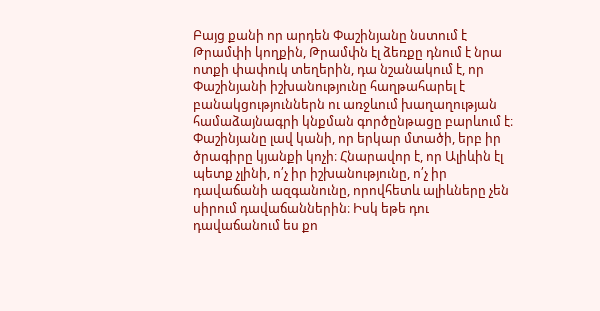Բայց քանի որ արդեն Փաշինյանը նստում է Թրամփի կողքին, Թրամփն էլ ձեռքը դնում է նրա ոտքի փափուկ տեղերին, դա նշանակում է, որ Փաշինյանի իշխանությունը հաղթահարել է բանակցություններն ու առջևում խաղաղության համաձայնագրի կնքման գործընթացը բարևում է։
Փաշինյանը լավ կանի, որ երկար մտածի, երբ իր ծրագիրը կյանքի կոչի։ Հնարավոր է, որ Ալիևին էլ պետք չլինի, ո՛չ իր իշխանությունը, ո՛չ իր դավաճանի ազգանունը, որովհետև ալիևները չեն սիրում դավաճաններին։ Իսկ եթե դու դավաճանում ես քո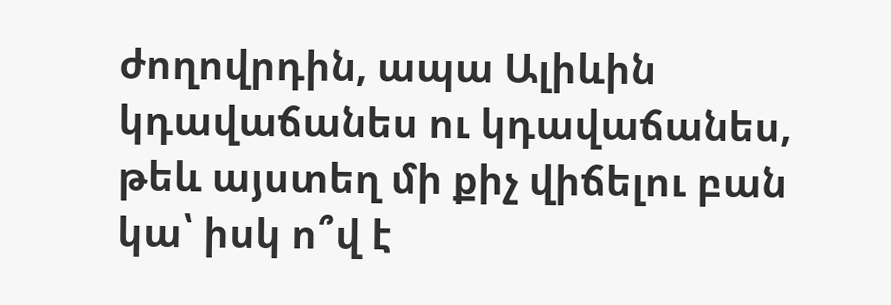ժողովրդին, ապա Ալիևին կդավաճանես ու կդավաճանես, թեև այստեղ մի քիչ վիճելու բան կա՝ իսկ ո՞վ է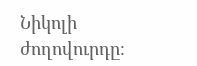Նիկոլի ժողովուրդը։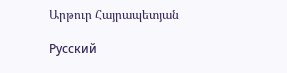Արթուր Հայրապետյան

Русский